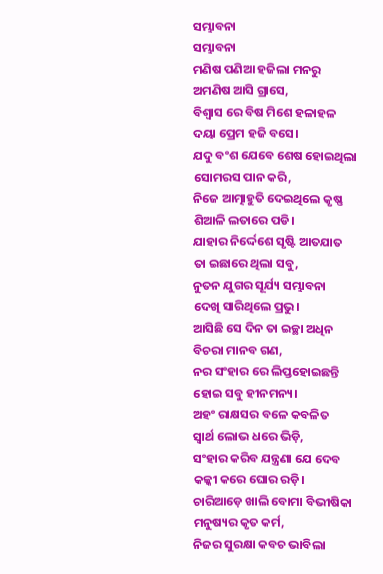ସମ୍ଭାବନା
ସମ୍ଭାବନା
ମଣିଷ ପଣିଆ ହଜିଲା ମନରୁ
ଅମଣିଷ ଆସି ଗ୍ରାସେ,
ବିଶ୍ଵାସ ରେ ବିଷ ମିଶେ ହଳାହଳ
ଦୟା ପ୍ରେମ ହଜି ବସେ।
ଯଦୁ ବଂଶ ଯେବେ ଶେଷ ହୋଇଥିଲା
ସୋମରସ ପାନ କରି,
ନିଜେ ଆତ୍ମାହୁତି ଦେଇଥିଲେ କୃଷ୍ଣ
ଶିଆଳି ଲତାରେ ପଡି।
ଯାହାର ନିର୍ଦ୍ଦେଶେ ସୃଷ୍ଟି ଆତଯାତ
ତା ଇଛାରେ ଥିଲା ସବୁ,
ନୁତନ ଯୁଗର ସୂର୍ଯ୍ୟ ସମ୍ଭାବନା
ଦେଖି ସାରିଥିଲେ ପ୍ରଭୁ।
ଆସିଛି ସେ ଦିନ ତା ଇଚ୍ଛା ଅଧିନ
ବିଚରା ମାନବ ଗଣ,
ନର ସଂହାର ରେ ଲିପ୍ତହୋଇଛନ୍ତି
ହୋଇ ସବୁ ହୀନମନ୍ୟ।
ଅହଂ ରାକ୍ଷସର ବଳେ କବଳିତ
ସ୍ୱାର୍ଥ ଲୋଭ ଧରେ ଭିଡ଼ି,
ସଂହାର କରିବ ଯନ୍ତ୍ରଣା ଯେ ଦେବ
କଳ୍କୀ କରେ ଘୋର ରଡ଼ି।
ଚାରିଆଡ଼େ ଖାଲି ବୋମା ବିଭୀଷିକା
ମନୁଷ୍ୟର କୃତ କର୍ମ,
ନିଜର ସୁରକ୍ଷା କବଚ ଭାବିଲା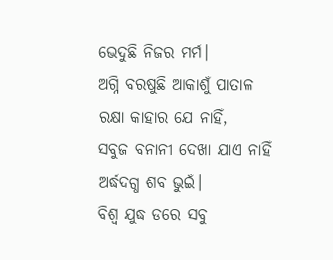ଭେଦୁଛି ନିଜର ମର୍ମ।
ଅଗ୍ନି ବରଷୁଛି ଆକାଶୁଁ ପାତାଳ
ରକ୍ଷା କାହାର ଯେ ନାହିଁ,
ସବୁଜ ବନାନୀ ଦେଖା ଯାଏ ନାହିଁ
ଅର୍ଦ୍ଧଦଗ୍ଧ ଶବ ଭୁଇଁ।
ବିଶ୍ଵ ଯୁଦ୍ଧ ଡରେ ସବୁ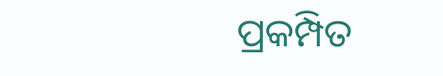ପ୍ରକମ୍ପିତ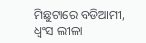ମିଛୁଟାରେ ବଡିଆମୀ,
ଧ୍ୱଂସ ଲୀଳା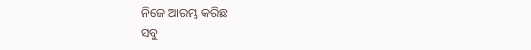ନିଜେ ଆରମ୍ଭ କରିଛ
ସବୁ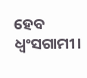ହେବ ଧ୍ୱଂସଗାମୀ।